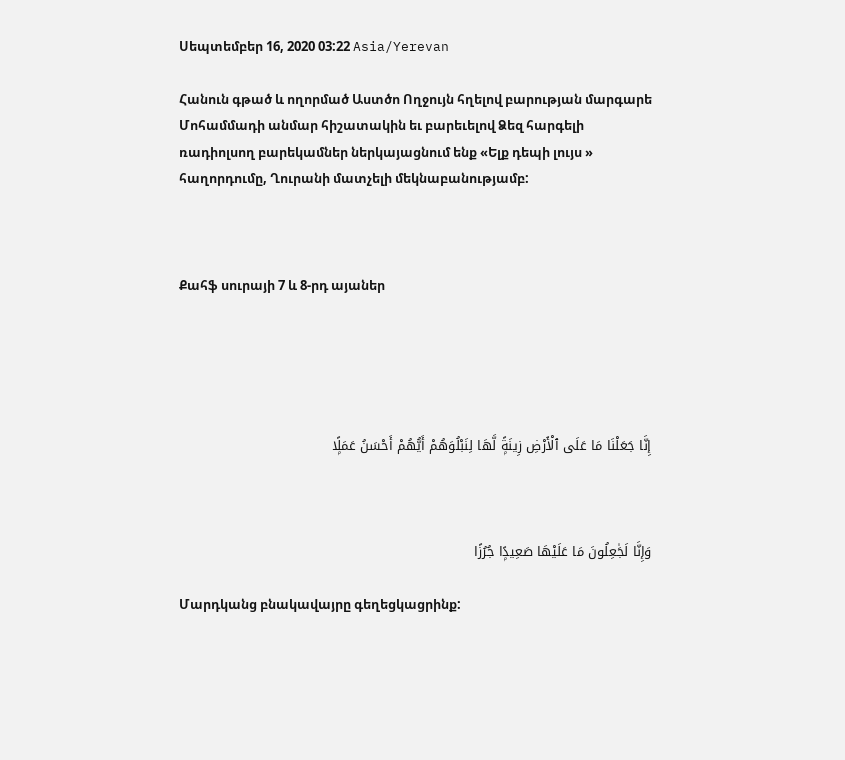Սեպտեմբեր 16, 2020 03:22 Asia/Yerevan

Հանուն գթած և ողորմած Աստծո Ողջույն հղելով բարության մարգարե Մոհամմադի անմար հիշատակին եւ բարեւելով Ձեզ հարգելի ռադիոլսող բարեկամներ ներկայացնում ենք «Ելք դեպի լույս » հաղորդումը, Ղուրանի մատչելի մեկնաբանությամբ:



Քահֆ սուրայի 7 և 8-րդ այաներ





إِنَّا جَعَلْنَا مَا عَلَى ٱلْأَرْضِ زِينَةًۭ لَّهَا لِنَبْلُوَهُمْ أَيُّهُمْ أَحْسَنُ عَمَلًۭا



وَإِنَّا لَجَٰعِلُونَ مَا عَلَيْهَا صَعِيدًۭا جُرُزًا

Մարդկանց բնակավայրը գեղեցկացրինք: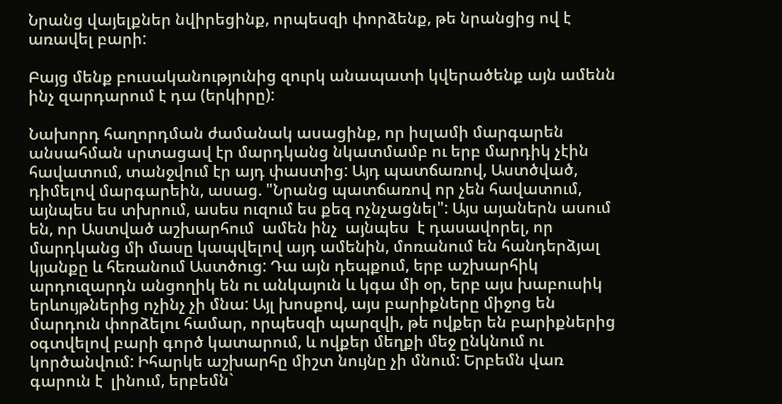Նրանց վայելքներ նվիրեցինք, որպեսզի փորձենք, թե նրանցից ով է առավել բարի:

Բայց մենք բուսականությունից զուրկ անապատի կվերածենք այն ամենն ինչ զարդարում է դա (երկիրը):

Նախորդ հաղորդման ժամանակ ասացինք, որ իսլամի մարգարեն անսահման սրտացավ էր մարդկանց նկատմամբ ու երբ մարդիկ չէին հավատում, տանջվում էր այդ փաստից: Այդ պատճառով, Աստծված, դիմելով մարգարեին, ասաց. "Նրանց պատճառով որ չեն հավատում, այնպես ես տխրում, ասես ուզում ես քեզ ոչնչացնել": Այս այաներն ասում են, որ Աստված աշխարհում  ամեն ինչ  այնպես  է դասավորել, որ մարդկանց մի մասը կապվելով այդ ամենին, մոռանում են հանդերձյալ կյանքը և հեռանում Աստծուց: Դա այն դեպքում, երբ աշխարհիկ արդուզարդն անցողիկ են ու անկայուն և կգա մի օր, երբ այս խաբուսիկ երևույթներից ոչինչ չի մնա: Այլ խոսքով, այս բարիքները միջոց են մարդուն փորձելու համար, որպեսզի պարզվի, թե ովքեր են բարիքներից օգտվելով բարի գործ կատարում, և ովքեր մեղքի մեջ ընկնում ու կործանվում: Իհարկե աշխարհը միշտ նույնը չի մնում: Երբեմն վառ գարուն է  լինում, երբեմն`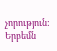չորություն: Երբեմն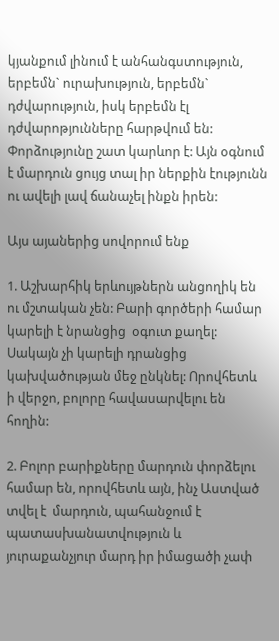կյանքում լինում է անհանգստություն, երբեմն` ուրախություն, երբեմն` դժվարություն, իսկ երբեմն էլ դժվարոթյունները հարթվում են: Փորձությունը շատ կարևոր է: Այն օգնում  է մարդուն ցույց տալ իր ներքին էությունն ու ավելի լավ ճանաչել ինքն իրեն:

Այս այաներից սովորում ենք

1. Աշխարհիկ երևույթներն անցողիկ են ու մշտական չեն: Բարի գործերի համար կարելի է նրանցից  օգուտ քաղել: Սակայն չի կարելի դրանցից կախվածության մեջ ընկնել: Որովհետև ի վերջո, բոլորը հավասարվելու են հողին:

2. Բոլոր բարիքները մարդուն փորձելու համար են, որովհետև այն, ինչ Աստված տվել է  մարդուն, պահանջում է  պատասխանատվություն և յուրաքանչյուր մարդ իր իմացածի չափ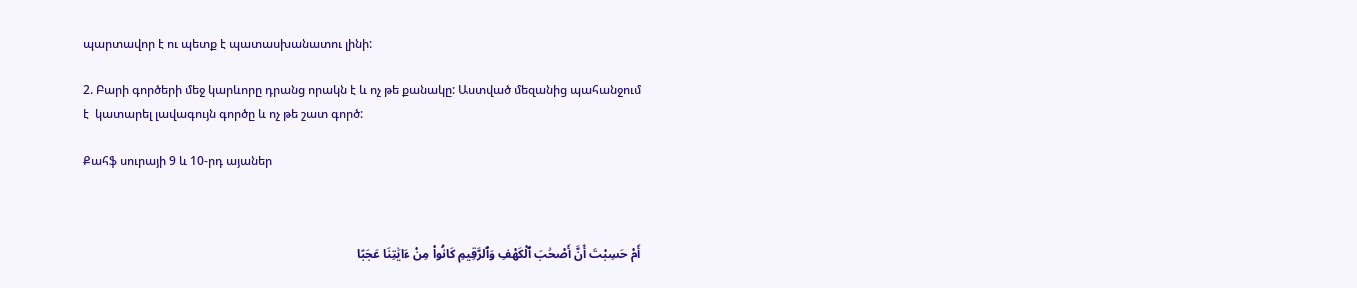պարտավոր է ու պետք է պատասխանատու լինի:

2. Բարի գործերի մեջ կարևորը դրանց որակն է և ոչ թե քանակը: Աստված մեզանից պահանջում է  կատարել լավագույն գործը և ոչ թե շատ գործ:

Քահֆ սուրայի 9 և 10-րդ այաներ



أَمْ حَسِبْتَ أَنَّ أَصْحَٰبَ ٱلْكَهْفِ وَٱلرَّقِيمِ كَانُوا۟ مِنْ ءَايَٰتِنَا عَجَبًا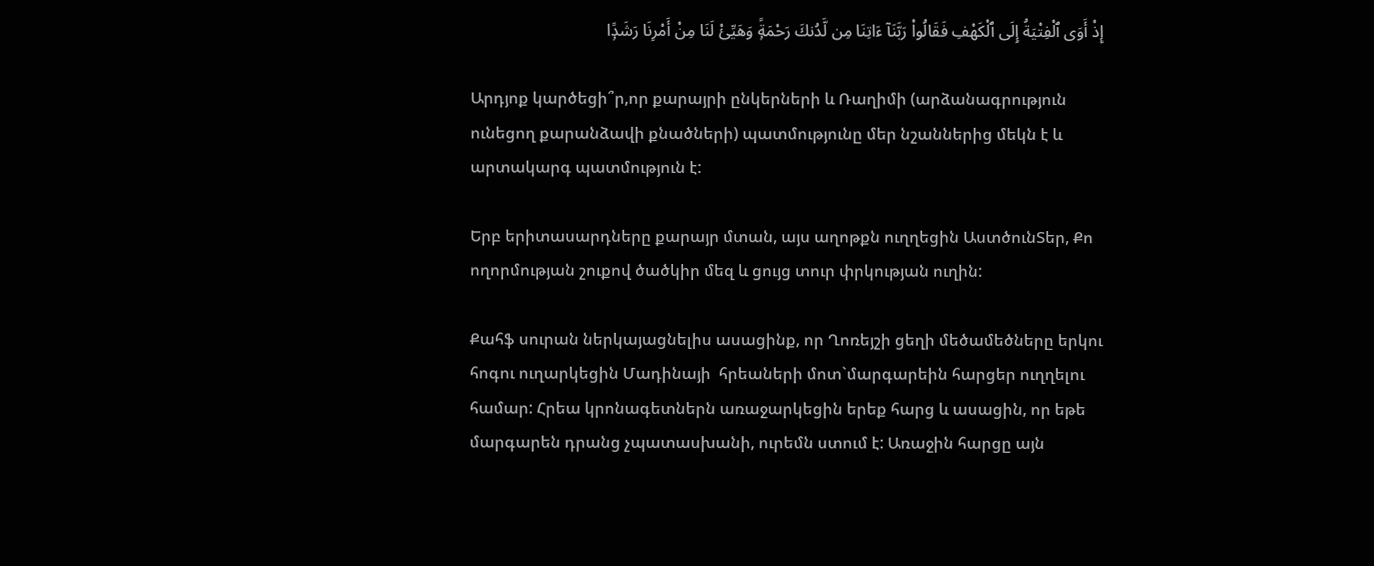إِذْ أَوَى ٱلْفِتْيَةُ إِلَى ٱلْكَهْفِ فَقَالُوا۟ رَبَّنَآ ءَاتِنَا مِن لَّدُنكَ رَحْمَةًۭ وَهَيِّئْ لَنَا مِنْ أَمْرِنَا رَشَدًۭا

Արդյոք կարծեցի՞ր,որ քարայրի ընկերների և Ռաղիմի (արձանագրություն ունեցող քարանձավի քնածների) պատմությունը մեր նշաններից մեկն է և արտակարգ պատմություն է:

Երբ երիտասարդները քարայր մտան, այս աղոթքն ուղղեցին ԱստծունՏեր, Քո ողորմության շուքով ծածկիր մեզ և ցույց տուր փրկության ուղին:

Քահֆ սուրան ներկայացնելիս ասացինք, որ Ղոռեյշի ցեղի մեծամեծները երկու հոգու ուղարկեցին Մադինայի  հրեաների մոտ`մարգարեին հարցեր ուղղելու համար: Հրեա կրոնագետներն առաջարկեցին երեք հարց և ասացին, որ եթե մարգարեն դրանց չպատասխանի, ուրեմն ստում է: Առաջին հարցը այն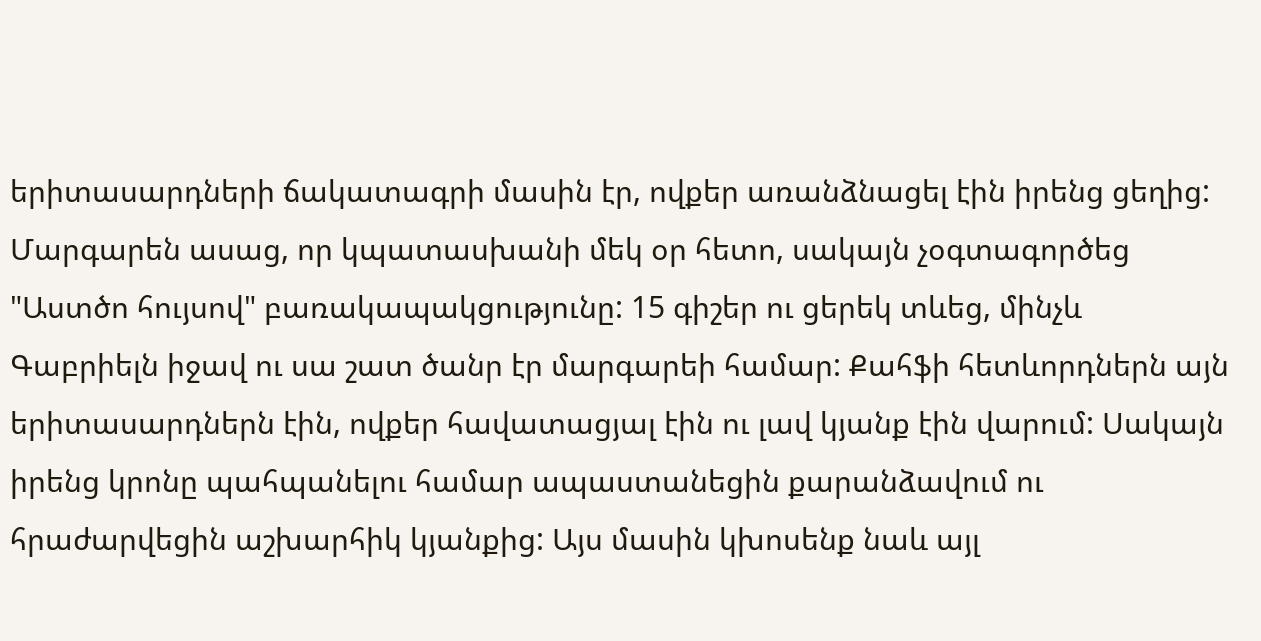երիտասարդների ճակատագրի մասին էր, ովքեր առանձնացել էին իրենց ցեղից: Մարգարեն ասաց, որ կպատասխանի մեկ օր հետո, սակայն չօգտագործեց "Աստծո հույսով" բառակապակցությունը: 15 գիշեր ու ցերեկ տևեց, մինչև Գաբրիելն իջավ ու սա շատ ծանր էր մարգարեի համար: Քահֆի հետևորդներն այն երիտասարդներն էին, ովքեր հավատացյալ էին ու լավ կյանք էին վարում: Սակայն իրենց կրոնը պահպանելու համար ապաստանեցին քարանձավում ու հրաժարվեցին աշխարհիկ կյանքից: Այս մասին կխոսենք նաև այլ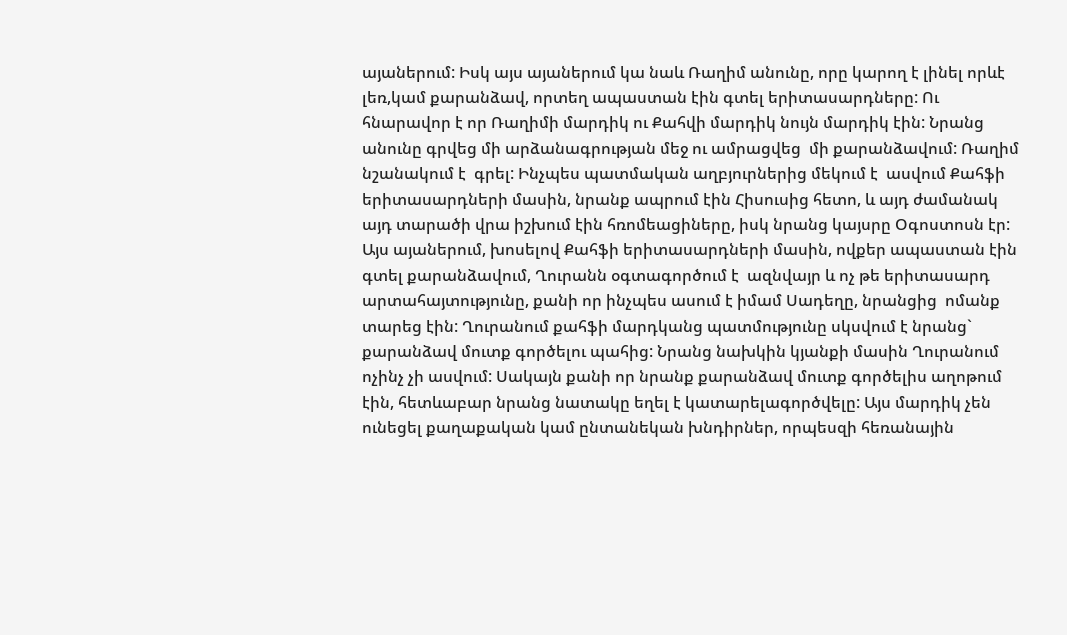այաներում: Իսկ այս այաներում կա նաև Ռաղիմ անունը, որը կարող է լինել որևէ լեռ,կամ քարանձավ, որտեղ ապաստան էին գտել երիտասարդները: Ու հնարավոր է որ Ռաղիմի մարդիկ ու Քահվի մարդիկ նույն մարդիկ էին: Նրանց անունը գրվեց մի արձանագրության մեջ ու ամրացվեց  մի քարանձավում: Ռաղիմ նշանակում է  գրել: Ինչպես պատմական աղբյուրներից մեկում է  ասվում Քահֆի երիտասարդների մասին, նրանք ապրում էին Հիսուսից հետո, և այդ ժամանակ այդ տարածի վրա իշխում էին հռոմեացիները, իսկ նրանց կայսրը Օգոստոսն էր: Այս այաներում, խոսելով Քահֆի երիտասարդների մասին, ովքեր ապաստան էին գտել քարանձավում, Ղուրանն օգտագործում է  ազնվայր և ոչ թե երիտասարդ արտահայտությունը, քանի որ ինչպես ասում է իմամ Սադեղը, նրանցից  ոմանք տարեց էին: Ղուրանում քահֆի մարդկանց պատմությունը սկսվում է նրանց` քարանձավ մուտք գործելու պահից: Նրանց նախկին կյանքի մասին Ղուրանում ոչինչ չի ասվում: Սակայն քանի որ նրանք քարանձավ մուտք գործելիս աղոթում էին, հետևաբար նրանց նատակը եղել է կատարելագործվելը: Այս մարդիկ չեն ունեցել քաղաքական կամ ընտանեկան խնդիրներ, որպեսզի հեռանային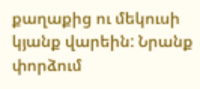քաղաքից ու մեկուսի կյանք վարեին: Նրանք փորձում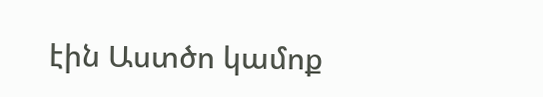էին Աստծո կամոք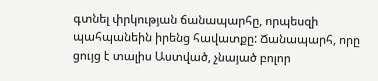գտնել փրկության ճանապարհը, որպեսզի պահպանեին իրենց հավատքը: Ճանապարհ, որը ցույց է տալիս Աստված, չնայած բոլոր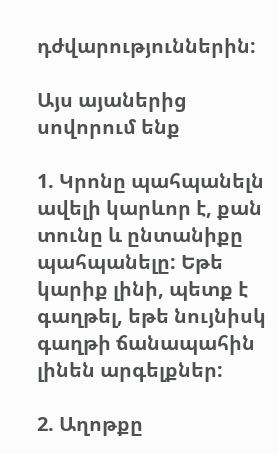դժվարություններին:

Այս այաներից սովորում ենք

1. Կրոնը պահպանելն ավելի կարևոր է, քան տունը և ընտանիքը պահպանելը: Եթե կարիք լինի, պետք է գաղթել, եթե նույնիսկ գաղթի ճանապահին լինեն արգելքներ:

2. Աղոթքը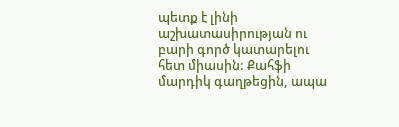պետք է լինի աշխատասիրության ու բարի գործ կատարելու հետ միասին: Քահֆի մարդիկ գաղթեցին, ապա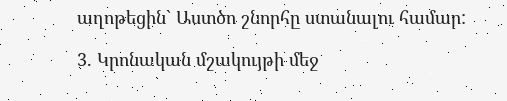աղոթեցին` Աստծո շնորհը ստանալու համար:

3. Կրոնական մշակույթի մեջ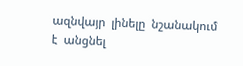ազնվայր  լինելը  նշանակում է  անցնել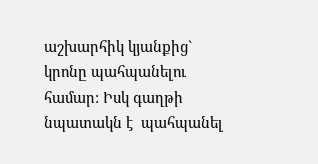աշխարհիկ կյանքից` կրոնը պահպանելու համար: Իսկ գաղթի նպատակն է  պահպանել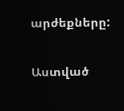արժեքները:

Աստված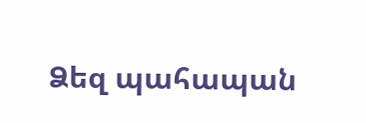Ձեզ պահապան